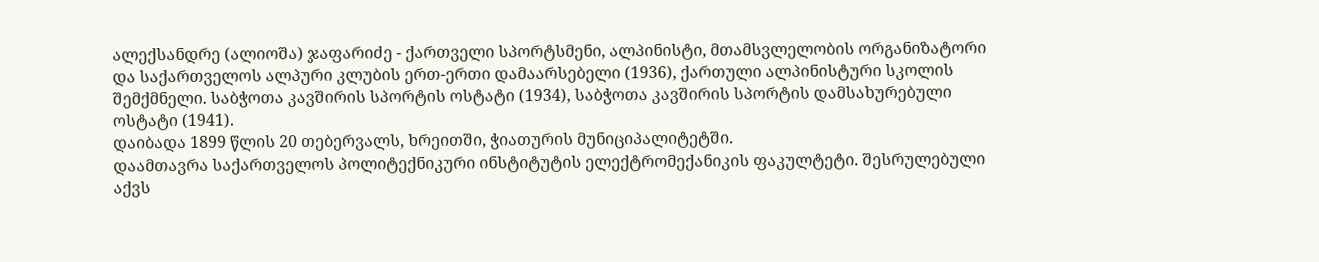ალექსანდრე (ალიოშა) ჯაფარიძე - ქართველი სპორტსმენი, ალპინისტი, მთამსვლელობის ორგანიზატორი და საქართველოს ალპური კლუბის ერთ-ერთი დამაარსებელი (1936), ქართული ალპინისტური სკოლის შემქმნელი. საბჭოთა კავშირის სპორტის ოსტატი (1934), საბჭოთა კავშირის სპორტის დამსახურებული ოსტატი (1941).
დაიბადა 1899 წლის 20 თებერვალს, ხრეითში, ჭიათურის მუნიციპალიტეტში.
დაამთავრა საქართველოს პოლიტექნიკური ინსტიტუტის ელექტრომექანიკის ფაკულტეტი. შესრულებული აქვს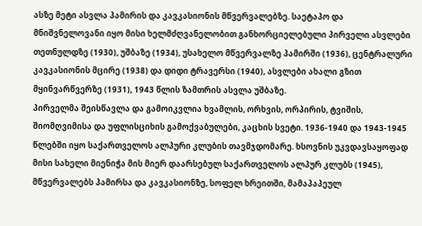ასზე მეტი ასვლა პამირის და კავკასიონის მწვერვალებზე. საეტაპო და მნიშვნელოვანი იყო მისი ხელმძღვანელობით განხორციელებული პირველი ასვლები თეთნულდზე (1930), უშბაზე (1934), უსახელო მწვერვალზე პამირში (1936), ცენტრალური კავკასიონის მცირე (1938) და დიდი ტრავერსი (1940), ასვლები ახალი გზით მყინვარწვერზე (1931), 1943 წლის ზამთრის ასვლა უშბაზე.
პირველმა შეისწავლა და გამოიკვლია ხვამლის, ორხვის, ორპირის, ტვიშის, შიომღვიმისა და უფლისციხის გამოქვაბულები, კაცხის სვეტი. 1936-1940 და 1943-1945 წლებში იყო საქართველოს ალპური კლუბის თავმჯდომარე. ხსოვნის უკვდავსაყოფად მისი სახელი მიენიჭა მის მიერ დაარსებულ საქართველოს ალპურ კლუბს (1945), მწვერვალებს პამირსა და კავკასიონზე, სოფელ ხრეითში, მამაპაპეულ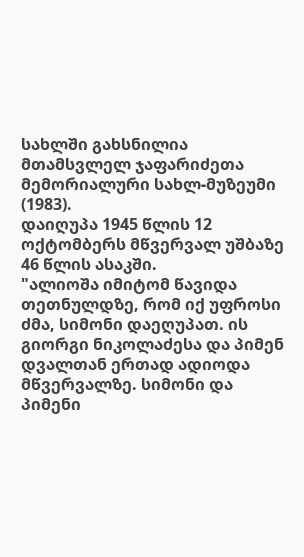სახლში გახსნილია მთამსვლელ ჯაფარიძეთა მემორიალური სახლ-მუზეუმი (1983).
დაიღუპა 1945 წლის 12 ოქტომბერს მწვერვალ უშბაზე 46 წლის ასაკში.
"ალიოშა იმიტომ წავიდა თეთნულდზე, რომ იქ უფროსი ძმა, სიმონი დაეღუპათ. ის გიორგი ნიკოლაძესა და პიმენ დვალთან ერთად ადიოდა მწვერვალზე. სიმონი და პიმენი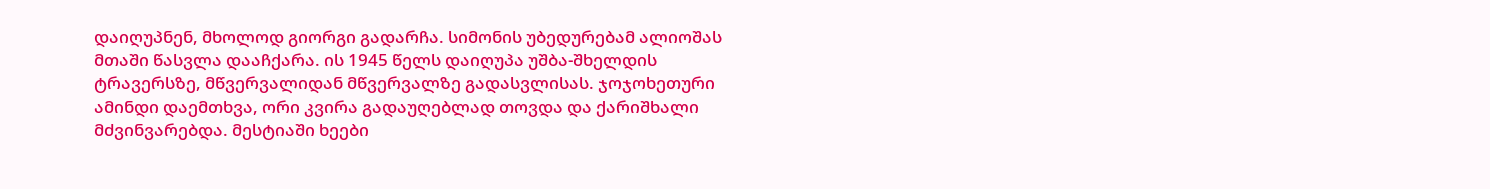დაიღუპნენ, მხოლოდ გიორგი გადარჩა. სიმონის უბედურებამ ალიოშას მთაში წასვლა დააჩქარა. ის 1945 წელს დაიღუპა უშბა-შხელდის ტრავერსზე, მწვერვალიდან მწვერვალზე გადასვლისას. ჯოჯოხეთური ამინდი დაემთხვა, ორი კვირა გადაუღებლად თოვდა და ქარიშხალი მძვინვარებდა. მესტიაში ხეები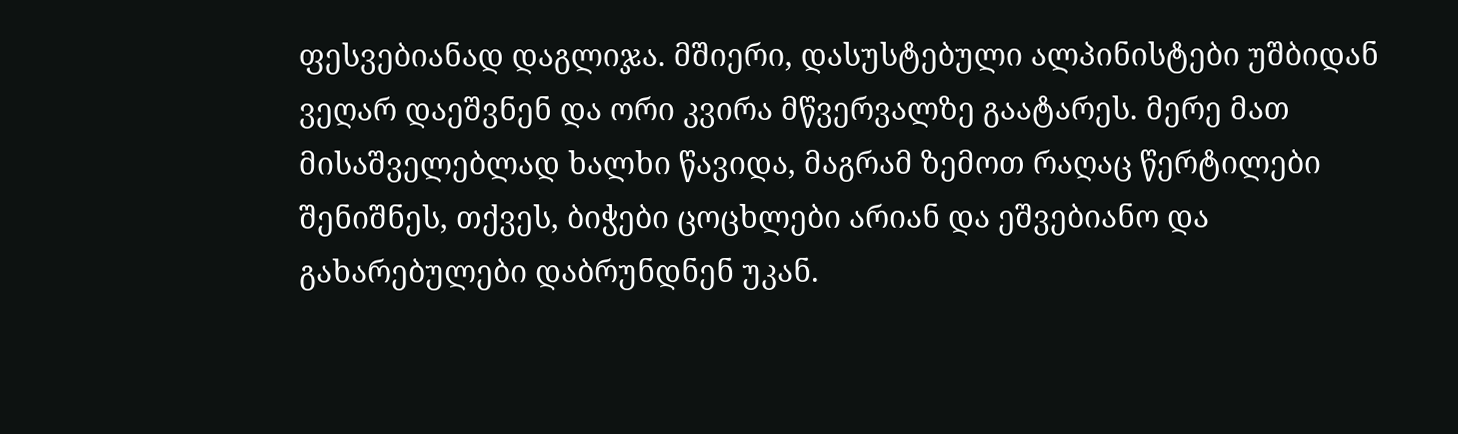ფესვებიანად დაგლიჯა. მშიერი, დასუსტებული ალპინისტები უშბიდან ვეღარ დაეშვნენ და ორი კვირა მწვერვალზე გაატარეს. მერე მათ მისაშველებლად ხალხი წავიდა, მაგრამ ზემოთ რაღაც წერტილები შენიშნეს, თქვეს, ბიჭები ცოცხლები არიან და ეშვებიანო და გახარებულები დაბრუნდნენ უკან.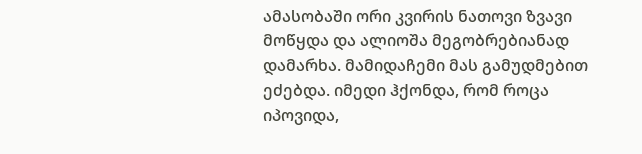ამასობაში ორი კვირის ნათოვი ზვავი მოწყდა და ალიოშა მეგობრებიანად დამარხა. მამიდაჩემი მას გამუდმებით ეძებდა. იმედი ჰქონდა, რომ როცა იპოვიდა,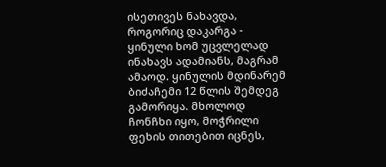ისეთივეს ნახავდა, როგორიც დაკარგა - ყინული ხომ უცვლელად ინახავს ადამიანს, მაგრამ ამაოდ. ყინულის მდინარემ ბიძაჩემი 12 წლის შემდეგ გამორიყა. მხოლოდ ჩონჩხი იყო, მოჭრილი ფეხის თითებით იცნეს,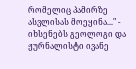რომელიც პამირზე ასვლისას მოეყინა..." - იხსენებს გეოლოგი და ჟურნალისტი ივანე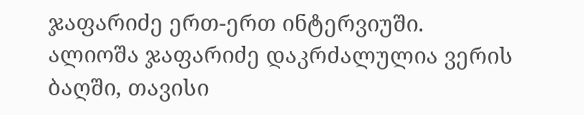ჯაფარიძე ერთ-ერთ ინტერვიუში.
ალიოშა ჯაფარიძე დაკრძალულია ვერის ბაღში, თავისი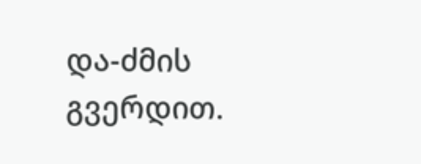და-ძმის გვერდით.